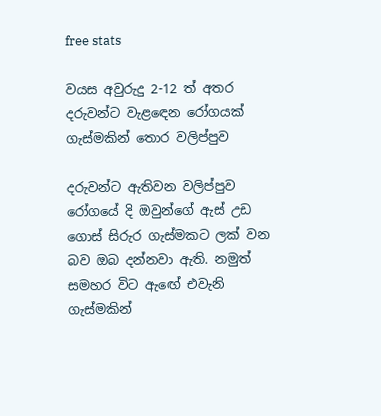free stats

වයස අවුරුදු 2-12 ත් අතර දරුවන්ට වැළඳෙන රෝගයක්
ගැස්මකින් තොර වලිප්පුව

දරුවන්ට ඇතිවන වලිප්පුව රෝගයේ දි ඔවුන්ගේ ඇස් උඩ ගොස් සිරුර ගැස්මකට ලක් වන බව ඔබ දන්නවා ඇති. නමුත් සමහර විට ඇඟේ එවැනි ගැස්මකින්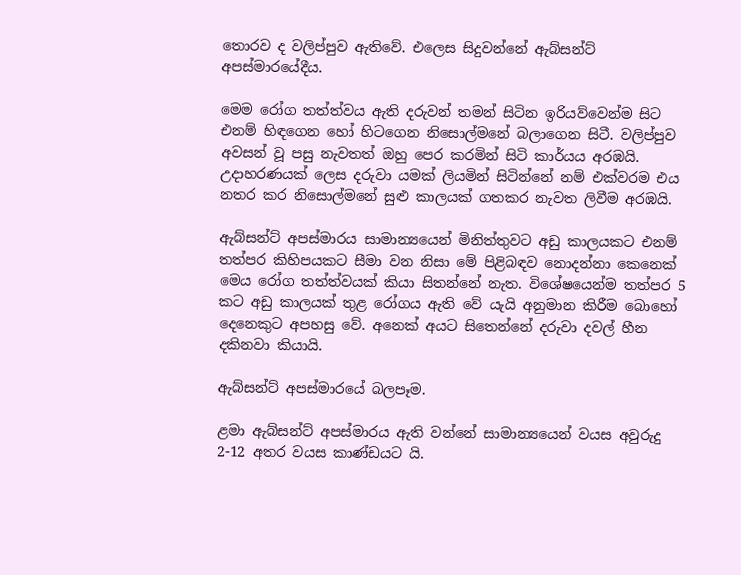තොරව ද වලිප්පුව ඇතිවේ. එලෙස සිදුවන්නේ ඇබ්සන්ට් අපස්මාරයේදීය.

මෙම රෝග තත්ත්වය ඇති දරුවන් තමන් සිටින ඉරියව්වෙන්ම සිට එනම් හිඳගෙන හෝ හිටගෙන නිසොල්මනේ බලාගෙන සිටී. වලිප්පුව අවසන් වූ පසු නැවතත් ඔහු පෙර කරමින් සිටි කාර්යය අරඹයි. උදාහරණයක් ලෙස දරුවා යමක් ලියමින් සිටින්නේ නම් එක්වරම එය නතර කර නිසොල්මනේ සුළු කාලයක් ගතකර නැවත ලිවීම අරඹයි.

ඇබ්සන්ට් අපස්මාරය සාමාන්‍යයෙන් මිනිත්තුවට අඩු කාලයකට එනම් තත්පර කිහිපයකට සීමා වන නිසා මේ පිළිබඳව නොදන්නා කෙනෙක් මෙය රෝග තත්ත්වයක් කියා සිතන්නේ නැත. විශේෂයෙන්ම තත්පර 5 කට අඩු කාලයක් තුළ රෝගය ඇති වේ යැයි අනුමාන කිරීම බොහෝ දෙනෙකුට අපහසු වේ. අනෙක් අයට සිතෙන්නේ දරුවා දවල් හීන දකිනවා කියායි.

ඇබ්සන්ට් අපස්මාරයේ බලපෑම.

ළමා ඇබ්සන්ට් අපස්මාරය ඇති වන්නේ සාමාන්‍යයෙන් වයස අවුරුදු 2-12 අතර වයස කාණ්ඩයට යි.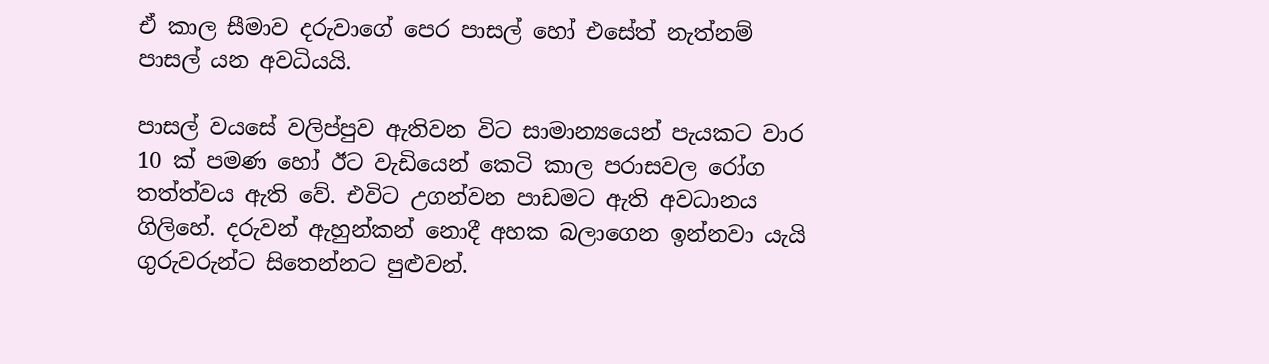ඒ කාල සීමාව දරුවාගේ පෙර පාසල් හෝ එසේත් නැත්නම් පාසල් යන අවධියයි.

පාසල් වයසේ වලිප්පුව ඇතිවන විට සාමාන්‍යයෙන් පැයකට වාර 10 ක් පමණ හෝ ඊට වැඩියෙන් කෙටි කාල පරාසවල රෝග තත්ත්වය ඇති වේ. එවිට උගන්වන පාඩමට ඇති අවධානය ගිලිහේ. දරුවන් ඇහුන්කන් නොදී අහක බලාගෙන ඉන්නවා යැයි ගුරුවරුන්ට සිතෙන්නට පුළුවන්.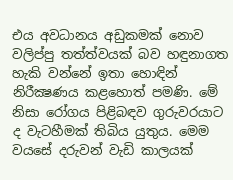එය අවධානය අඩුකමක් නොව වලිප්පු තත්ත්වයක් බව හඳුනාගත හැකි වන්නේ ඉතා හොඳින් නිරීක්‍ෂණය කළහොත් පමණි. මේ නිසා රෝගය පිළිබඳව ගුරුවරයාට ද වැටහීමක් තිබිය යුතුය. මෙම වයසේ දරුවන් වැඩි කාලයක්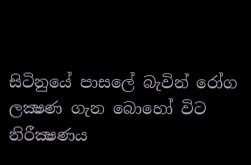සිටිනුයේ පාසලේ බැවින් රෝග ලක්‍ෂණ ගැන බොහෝ විට නිරීක්‍ෂණය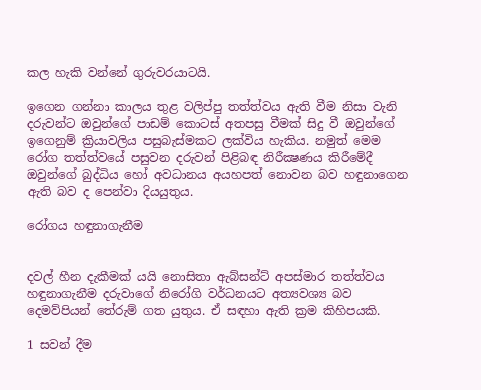කල හැකි වන්නේ ගුරුවරයාටයි.

ඉගෙන ගන්නා කාලය තුළ වලිප්පු තත්ත්වය ඇති වීම නිසා වැනි දරුවන්ට ඔවුන්ගේ පාඩම් කොටස් අතපසු වීමක් සිදු වී ඔවුන්ගේ ඉගෙනුම් ක්‍රියාවලිය පසුබැස්මකට ලක්විය හැකිය. නමුත් මෙම රෝග තත්ත්වයේ පසුවන දරුවන් පිළිබඳ නිරීක්‍ෂණය කිරීමේදී ඔවුන්ගේ බුද්ධිය හෝ අවධානය අයහපත් නොවන බව හඳුනාගෙන ඇති බව ද පෙන්වා දියයුතුය.

රෝගය හඳුනාගැනීම


දවල් හීන දැකීමක් යයි නොසිතා ඇබ්සන්ට් අපස්මාර තත්ත්වය හඳුනාගැනීම දරුවාගේ නිරෝගි වර්ධනයට අත්‍යවශ්‍ය බව දෙමව්පියන් තේරුම් ගත යුතුය. ඒ සඳහා ඇති ක්‍රම කිහිපයකි.

1 සවන් දීම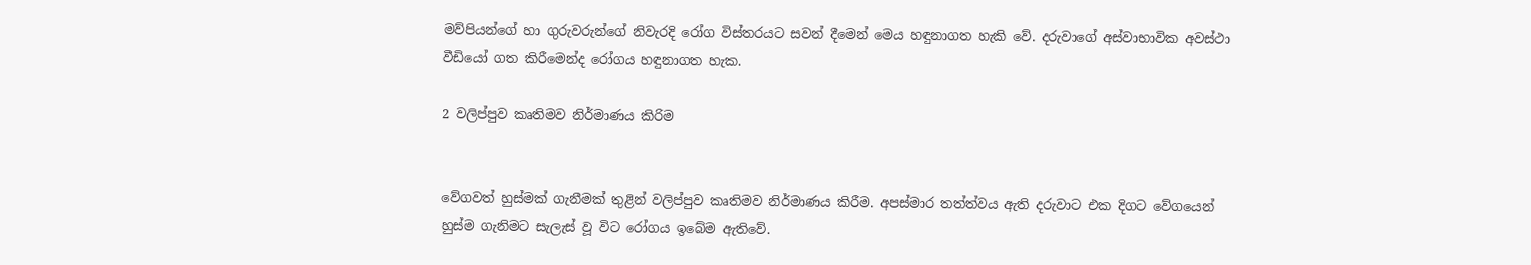මව්පියන්ගේ හා ගුරුවරුන්ගේ නිවැරදි රෝග විස්තරයට සවන් දීමෙන් මෙය හඳුනාගත හැකි වේ. දරුවාගේ අස්වාභාවික අවස්ථා වීඩියෝ ගත කිරීමෙන්ද රෝගය හඳුනාගත හැක.

2 වලිප්පුව කෘතිමව නිර්මාණය කිරිම


වේගවත් හුස්මක් ගැනීමක් තුළින් වලිප්පුව කෘතිමව නිර්මාණය කිරීම. අපස්මාර තත්ත්වය ඇති දරුවාට එක දිගට වේගයෙන් හුස්ම ගැනිමට සැලැස් වූ විට රෝගය ඉබේම ඇතිවේ.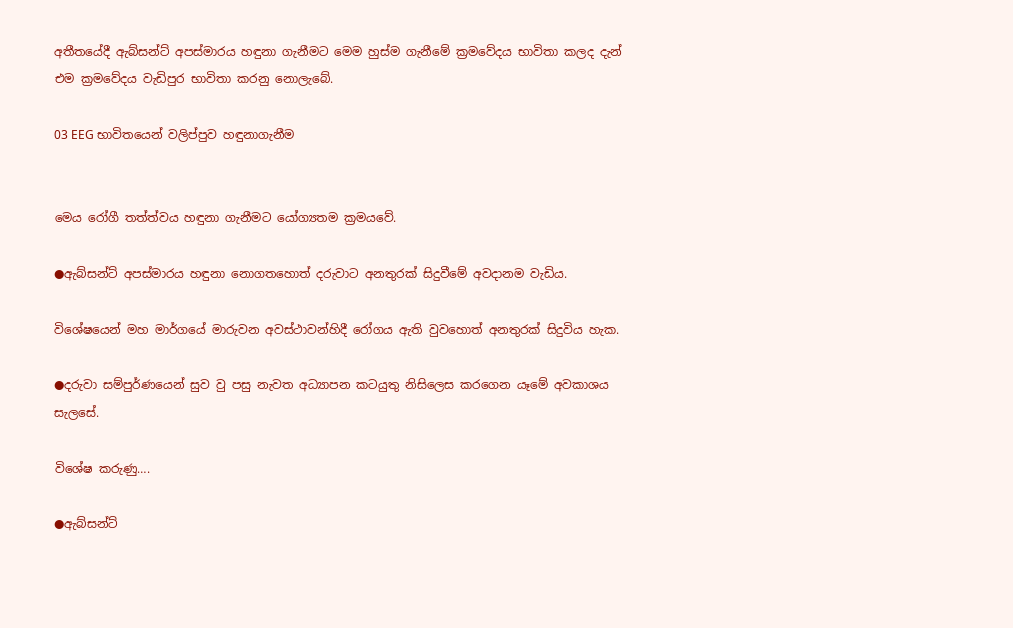අතීතයේදී ඇබ්සන්ට් අපස්මාරය හඳුනා ගැනීමට මෙම හුස්ම ගැනීමේ ක්‍රමවේදය භාවිතා කලද දැන් එම ක්‍රමවේදය වැඩිපුර භාවිතා කරනු නොලැබේ.

03 EEG භාවිතයෙන් වලිප්පුව හඳුනාගැනීම


මෙය රෝගී තත්ත්වය හඳුනා ගැනීමට යෝග්‍යතම ක්‍රමයවේ.

●ඇබ්සන්ට් අපස්මාරය හඳුනා නොගතහොත් දරුවාට අනතුරක් සිදුවීමේ අවදානම වැඩිය.

විශේෂයෙන් මහ මාර්ගයේ මාරුවන අවස්ථාවන්හිදී රෝගය ඇති වුවහොත් අනතුරක් සිදුවිය හැක.

●දරුවා සම්පුර්ණයෙන් සුව වු පසු නැවත අධ්‍යාපන කටයුතු නිසිලෙස කරගෙන යෑමේ අවකාශය සැලසේ.

විශේෂ කරුණු….

●ඇබ්සන්ට්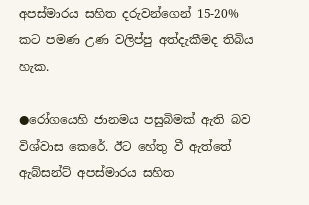අපස්මාරය සහිත දරුවන්ගෙන් 15-20% කට පමණ උණ වලිප්පු අත්දැකීමද තිබිය හැක.

●රෝගයෙහි ජානමය පසුබිමක් ඇති බව විශ්වාස කෙරේ. ඊට හේතු වී ඇත්තේ ඇබ්සන්ට් අපස්මාරය සහිත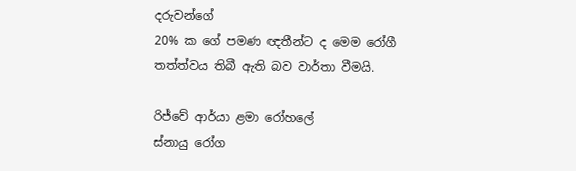දරුවන්ගේ
20% ක ගේ පමණ ඥතීන්ට ද මෙම රෝගී තත්ත්වය තිබී ඇති බව වාර්තා වීමයි.

රිජ්වේ ආර්යා ළමා රෝහලේ
ස්නායු රෝග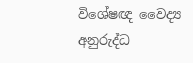විශේෂඥ වෛද්‍ය
අනුරුද්ධ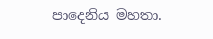පාදෙනිය මහතා.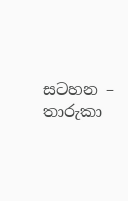සටහන – තාරුකා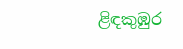ළිඳකුඹුර